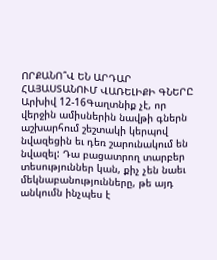ՈՐՔԱՆՈ՞Վ ԵՆ ԱՐԴԱՐ ՀԱՅԱՍՏԱՆՈՒՄ ՎԱՌԵԼԻՔԻ ԳՆԵՐԸ
Արխիվ 12-16Գաղտնիք չէ, որ վերջին ամիսներին նավթի գներն աշխարհում շեշտակի կերպով նվազեցին եւ դեռ շարունակում են նվազել: Դա բացատրող տարբեր տեսություններ կան, քիչ չեն նաեւ մեկնաբանությունները, թե այդ անկումն ինչպես է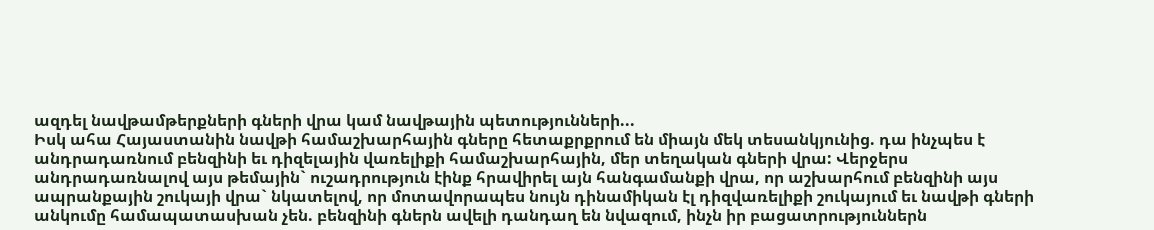ազդել նավթամթերքների գների վրա կամ նավթային պետությունների...
Իսկ ահա Հայաստանին նավթի համաշխարհային գները հետաքրքրում են միայն մեկ տեսանկյունից. դա ինչպես է անդրադառնում բենզինի եւ դիզելային վառելիքի համաշխարհային, մեր տեղական գների վրա: Վերջերս անդրադառնալով այս թեմային` ուշադրություն էինք հրավիրել այն հանգամանքի վրա, որ աշխարհում բենզինի այս ապրանքային շուկայի վրա` նկատելով, որ մոտավորապես նույն դինամիկան էլ դիզվառելիքի շուկայում եւ նավթի գների անկումը համապատասխան չեն. բենզինի գներն ավելի դանդաղ են նվազում, ինչն իր բացատրություններն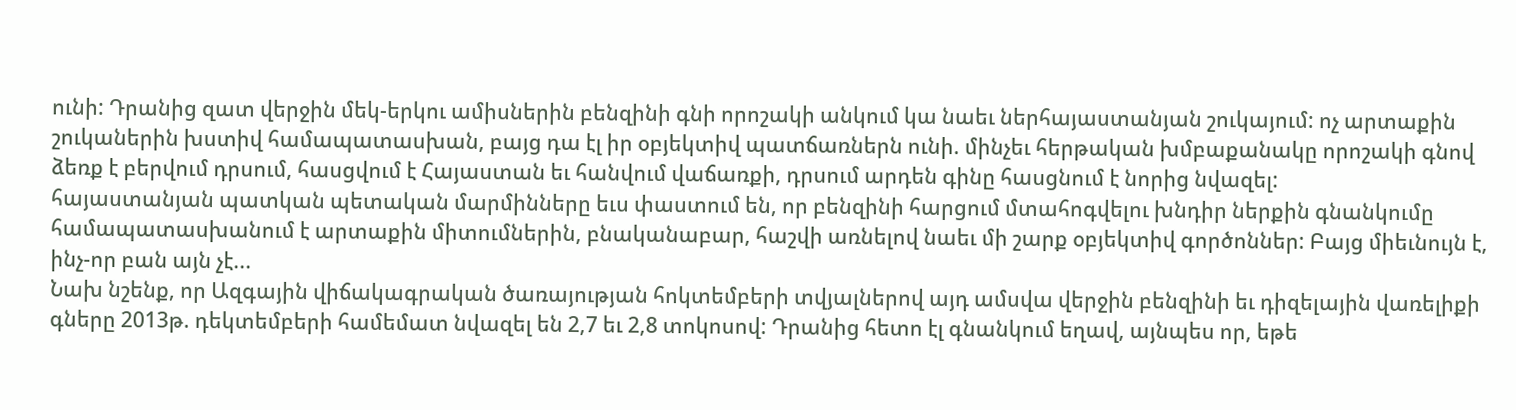ունի: Դրանից զատ վերջին մեկ-երկու ամիսներին բենզինի գնի որոշակի անկում կա նաեւ ներհայաստանյան շուկայում: ոչ արտաքին շուկաներին խստիվ համապատասխան, բայց դա էլ իր օբյեկտիվ պատճառներն ունի. մինչեւ հերթական խմբաքանակը որոշակի գնով ձեռք է բերվում դրսում, հասցվում է Հայաստան եւ հանվում վաճառքի, դրսում արդեն գինը հասցնում է նորից նվազել:
հայաստանյան պատկան պետական մարմինները եւս փաստում են, որ բենզինի հարցում մտահոգվելու խնդիր ներքին գնանկումը համապատասխանում է արտաքին միտումներին, բնականաբար, հաշվի առնելով նաեւ մի շարք օբյեկտիվ գործոններ: Բայց միեւնույն է, ինչ-որ բան այն չէ...
Նախ նշենք, որ Ազգային վիճակագրական ծառայության հոկտեմբերի տվյալներով այդ ամսվա վերջին բենզինի եւ դիզելային վառելիքի գները 2013թ. դեկտեմբերի համեմատ նվազել են 2,7 եւ 2,8 տոկոսով: Դրանից հետո էլ գնանկում եղավ, այնպես որ, եթե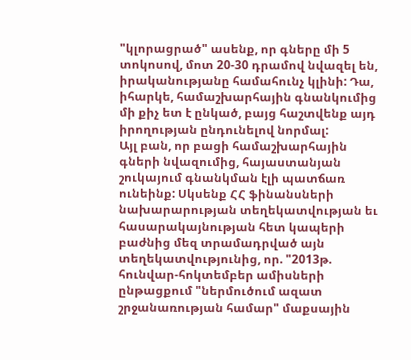"կլորացրած" ասենք, որ գները մի 5 տոկոսով, մոտ 20-30 դրամով նվազել են, իրականությանը համահունչ կլինի: Դա, իհարկե, համաշխարհային գնանկումից մի քիչ ետ է ընկած, բայց հաշտվենք այդ իրողության ընդունելով նորմալ:
Այլ բան, որ բացի համաշխարհային գների նվազումից, հայաստանյան շուկայում գնանկման էլի պատճառ ունեինք: Սկսենք ՀՀ ֆինանսների նախարարության տեղեկատվության եւ հասարակայնության հետ կապերի բաժնից մեզ տրամադրված այն տեղեկատվությունից, որ. "2013թ. հունվար-հոկտեմբեր ամիսների ընթացքում "ներմուծում ազատ շրջանառության համար" մաքսային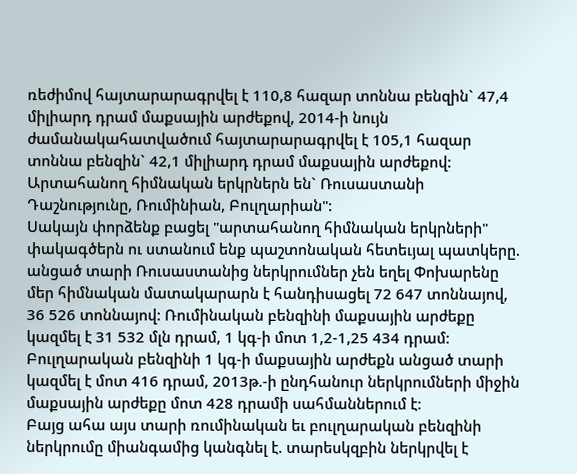ռեժիմով հայտարարագրվել է 110,8 հազար տոննա բենզին` 47,4 միլիարդ դրամ մաքսային արժեքով, 2014-ի նույն ժամանակահատվածում հայտարարագրվել է 105,1 հազար տոննա բենզին` 42,1 միլիարդ դրամ մաքսային արժեքով: Արտահանող հիմնական երկրներն են` Ռուսաստանի Դաշնությունը, Ռումինիան, Բուլղարիան":
Սակայն փորձենք բացել "արտահանող հիմնական երկրների" փակագծերն ու ստանում ենք պաշտոնական հետեւյալ պատկերը. անցած տարի Ռուսաստանից ներկրումներ չեն եղել Փոխարենը մեր հիմնական մատակարարն է հանդիսացել 72 647 տոննայով, 36 526 տոննայով: Ռումինական բենզինի մաքսային արժեքը կազմել է 31 532 մլն դրամ, 1 կգ-ի մոտ 1,2-1,25 434 դրամ: Բուլղարական բենզինի 1 կգ-ի մաքսային արժեքն անցած տարի կազմել է մոտ 416 դրամ, 2013թ.-ի ընդհանուր ներկրումների միջին մաքսային արժեքը մոտ 428 դրամի սահմաններում է:
Բայց ահա այս տարի ռումինական եւ բուլղարական բենզինի ներկրումը միանգամից կանգնել է. տարեսկզբին ներկրվել է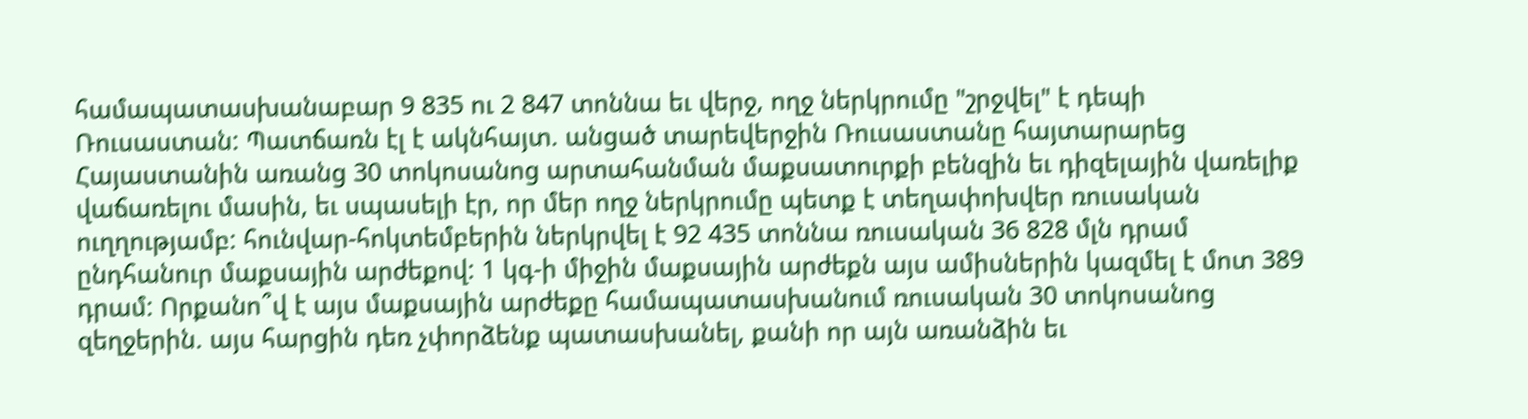համապատասխանաբար 9 835 ու 2 847 տոննա եւ վերջ, ողջ ներկրումը "շրջվել" է դեպի Ռուսաստան: Պատճառն էլ է ակնհայտ. անցած տարեվերջին Ռուսաստանը հայտարարեց Հայաստանին առանց 30 տոկոսանոց արտահանման մաքսատուրքի բենզին եւ դիզելային վառելիք վաճառելու մասին, եւ սպասելի էր, որ մեր ողջ ներկրումը պետք է տեղափոխվեր ռուսական ուղղությամբ: հունվար-հոկտեմբերին ներկրվել է 92 435 տոննա ռուսական 36 828 մլն դրամ ընդհանուր մաքսային արժեքով: 1 կգ-ի միջին մաքսային արժեքն այս ամիսներին կազմել է մոտ 389 դրամ: Որքանո՞վ է այս մաքսային արժեքը համապատասխանում ռուսական 30 տոկոսանոց զեղջերին. այս հարցին դեռ չփորձենք պատասխանել, քանի որ այն առանձին եւ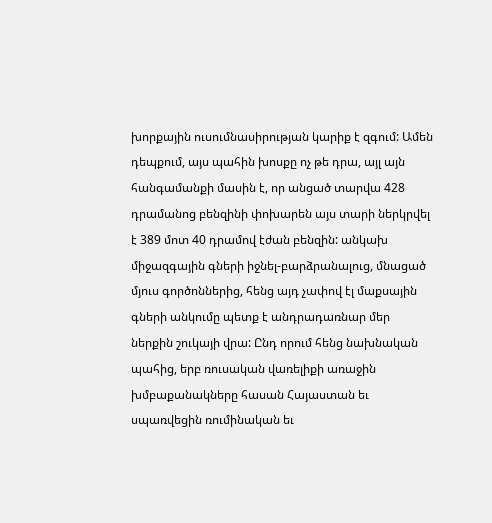խորքային ուսումնասիրության կարիք է զգում: Ամեն դեպքում, այս պահին խոսքը ոչ թե դրա, այլ այն հանգամանքի մասին է, որ անցած տարվա 428 դրամանոց բենզինի փոխարեն այս տարի ներկրվել է 389 մոտ 40 դրամով էժան բենզին: անկախ միջազգային գների իջնել-բարձրանալուց, մնացած մյուս գործոններից, հենց այդ չափով էլ մաքսային գների անկումը պետք է անդրադառնար մեր ներքին շուկայի վրա: Ընդ որում հենց նախնական պահից, երբ ռուսական վառելիքի առաջին խմբաքանակները հասան Հայաստան եւ սպառվեցին ռումինական եւ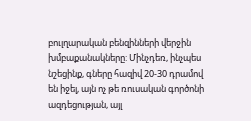բուլղարական բենզինների վերջին խմբաքանակները: Մինչդեռ, ինչպես նշեցինք, գները հազիվ 20-30 դրամով են իջել, այն ոչ թե ռուսական գործոնի ազդեցության, այլ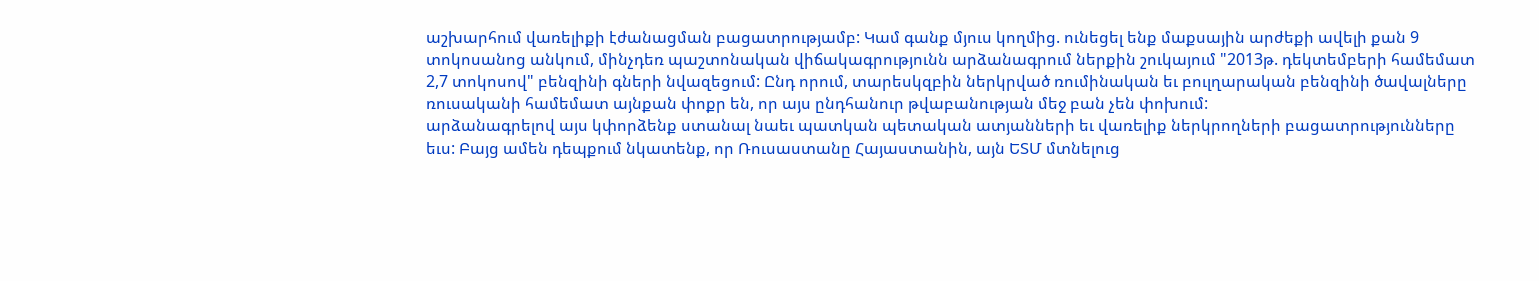աշխարհում վառելիքի էժանացման բացատրությամբ: Կամ գանք մյուս կողմից. ունեցել ենք մաքսային արժեքի ավելի քան 9 տոկոսանոց անկում, մինչդեռ պաշտոնական վիճակագրությունն արձանագրում ներքին շուկայում "2013թ. դեկտեմբերի համեմատ 2,7 տոկոսով" բենզինի գների նվազեցում: Ընդ որում, տարեսկզբին ներկրված ռումինական եւ բուլղարական բենզինի ծավալները ռուսականի համեմատ այնքան փոքր են, որ այս ընդհանուր թվաբանության մեջ բան չեն փոխում:
արձանագրելով այս կփորձենք ստանալ նաեւ պատկան պետական ատյանների եւ վառելիք ներկրողների բացատրությունները եւս: Բայց ամեն դեպքում նկատենք, որ Ռուսաստանը Հայաստանին, այն ԵՏՄ մտնելուց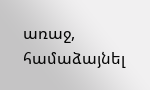առաջ, համաձայնել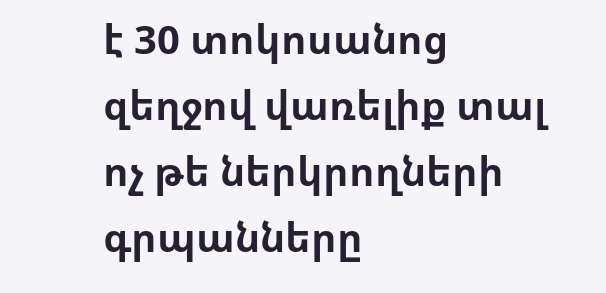է 30 տոկոսանոց զեղջով վառելիք տալ ոչ թե ներկրողների գրպանները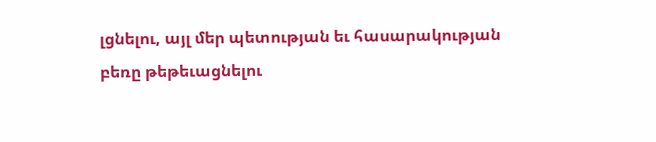լցնելու, այլ մեր պետության եւ հասարակության բեռը թեթեւացնելու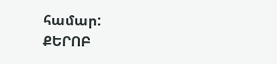համար:
ՔԵՐՈԲ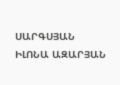ՍԱՐԳՍՅԱՆ
ԻԼՈՆԱ ԱԶԱՐՅԱՆ